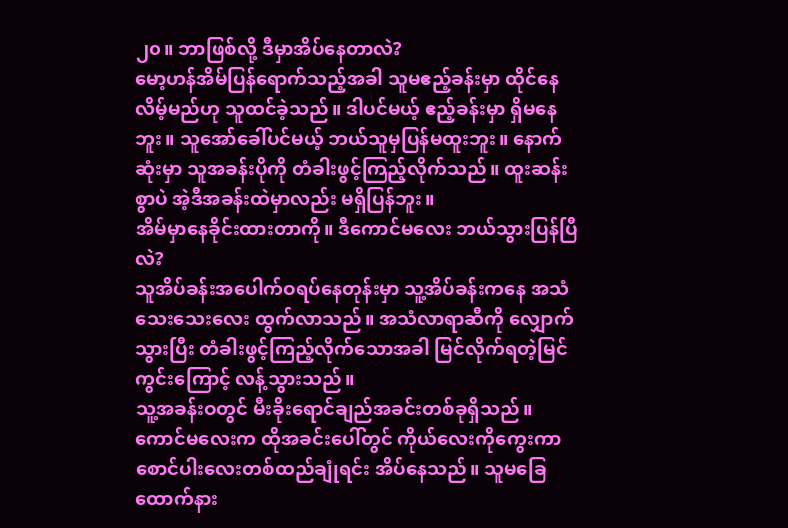၂၀။ ဘာဖြစ်လို့ ဒီမှာအိပ်နေတာလဲ?
မော့ဟန်အိမ်ပြန်ရောက်သည့်အခါ သူမဧည့်ခန်းမှာ ထိုင်နေလိမ့်မည်ဟု သူထင်ခဲ့သည်။ ဒါပင်မယ့် ဧည့်ခန်းမှာ ရှိမနေဘူး။ သူအော်ခေါ်ပင်မယ့် ဘယ်သူမှပြန်မထူးဘူး။ နောက်ဆုံးမှာ သူအခန်းပိုကို တံခါးဖွင့်ကြည့်လိုက်သည်။ ထူးဆန်းစွာပဲ အဲ့ဒီအခန်းထဲမှာလည်း မရှိပြန်ဘူး။
အိမ်မှာနေခိုင်းထားတာကို။ ဒီကောင်မလေး ဘယ်သွားပြန်ပြီလဲ?
သူအိပ်ခန်းအပေါက်ဝရပ်နေတုန်းမှာ သူ့အိပ်ခန်းကနေ အသံသေးသေးလေး ထွက်လာသည်။ အသံလာရာဆီကို လျှောက်သွားပြီး တံခါးဖွင့်ကြည့်လိုက်သောအခါ မြင်လိုက်ရတဲ့မြင်ကွင်းကြောင့် လန့်သွားသည်။
သူ့အခန်းဝတွင် မီးခိုးရောင်ချည်အခင်းတစ်ခုရှိသည်။ ကောင်မလေးက ထိုအခင်းပေါ်တွင် ကိုယ်လေးကိုကွေးကာ စောင်ပါးလေးတစ်ထည်ချုံရင်း အိပ်နေသည်။ သူမခြေထောက်နား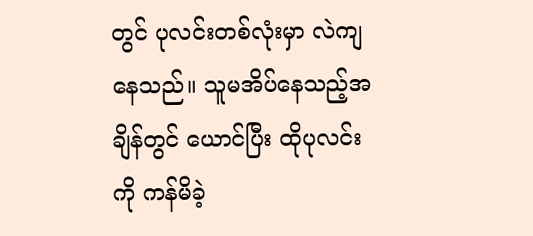တွင် ပုလင်းတစ်လုံးမှာ လဲကျနေသည်။ သူမအိပ်နေသည့်အချိန်တွင် ယောင်ပြီး ထိုပုလင်းကို ကန်မိခဲ့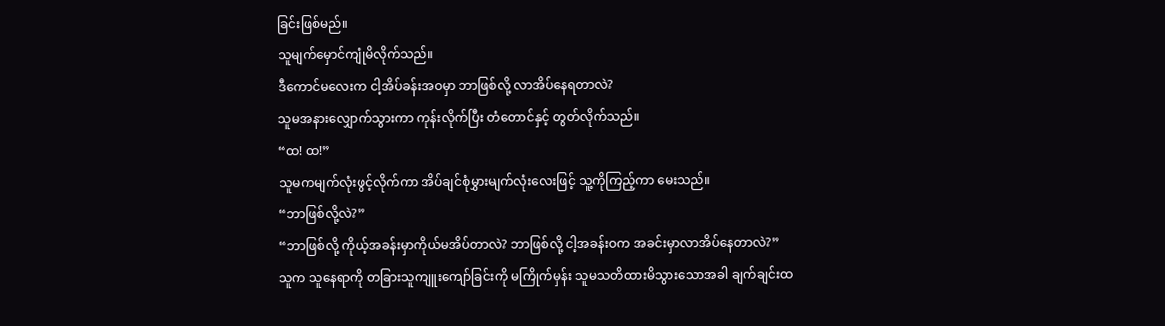ခြင်းဖြစ်မည်။
သူမျက်မှောင်ကျုံမိလိုက်သည်။
ဒီကောင်မလေးက ငါ့အိပ်ခန်းအဝမှာ ဘာဖြစ်လို့ လာအိပ်နေရတာလဲ?
သူမအနားလျှောက်သွားကာ ကုန်းလိုက်ပြီး တံတောင်နှင့် တွတ်လိုက်သည်။
“ထ! ထ!”
သူမကမျက်လုံးဖွင့်လိုက်ကာ အိပ်ချင်စုံမွှားမျက်လုံးလေးဖြင့် သူ့ကိုကြည့်ကာ မေးသည်။
“ဘာဖြစ်လို့လဲ?”
“ဘာဖြစ်လို့ ကိုယ့်အခန်းမှာကိုယ်မအိပ်တာလဲ? ဘာဖြစ်လို့ ငါ့အခန်းဝက အခင်းမှာလာအိပ်နေတာလဲ?”
သူက သူနေရာကို တခြားသူကျူးကျော်ခြင်းကို မကြိုက်မှန်း သူမသတိထားမိသွားသောအခါ ချက်ချင်းထ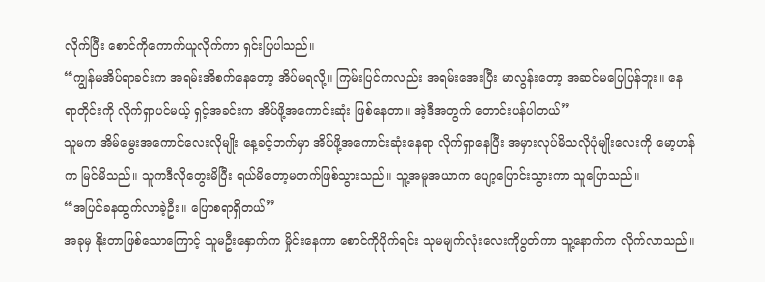လိုက်ပြီး စောင်ကိုကောက်ယူလိုက်ကာ ရှင်းပြပါသည်။
“ကျွန်မအိပ်ရာခင်းက အရမ်းအိစက်နေတော့ အိပ်မရလို့။ ကြမ်းပြင်ကလည်း အရမ်းအေးပြီး မာလွန်းတော့ အဆင်မပြေပြန်ဘူး။ နေရာတိုင်းကို လိုက်ရှာပင်မယ့် ရှင့်အခင်းက အိပ်ဖို့အကောင်းဆုံး ဖြစ်နေတာ။ အဲ့ဒီအတွက် တောင်းပန်ပါတယ်”
သူမက အိမ်မွေးအကောင်လေးလိုမျိုး နေ့ခင့်ဘက်မှာ အိပ်ဖို့အကောင်းဆုံးနေရာ လိုက်ရှာနေပြီး အမှားလုပ်မိသလိုပုံမျိုးလေးကို မော့ဟန်က မြင်မိသည်။ သူကဒီလိုတွေးမိပြီး ရယ်မိတော့မတက်ဖြစ်သွားသည်။ သူ့အမူအယာက ပျော့ပြောင်းသွားကာ သူပြောသည်။
“အပြင်ခနထွက်လာခဲ့ဦး။ ပြောစရာရှိတယ်”
အခုမှ နိုးတာဖြစ်သောကြောင့် သူမဦးနှောက်က မှိုင်းနေကာ စောင်ကိုပိုက်ရင်း သုမမျက်လုံးလေးကိုပွတ်ကာ သူ့နောက်က လိုက်လာသည်။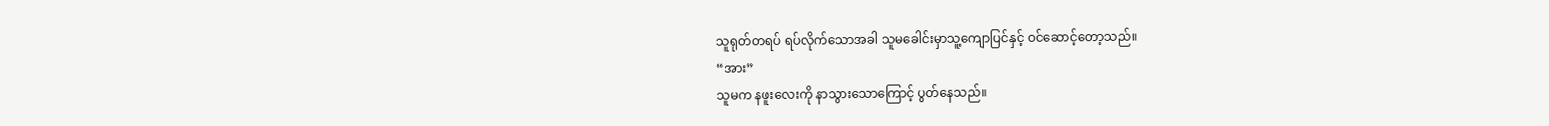သူရုတ်တရပ် ရပ်လိုက်သောအခါ သူမခေါင်းမှာသူ့ကျောပြင်နှင့် ဝင်ဆောင့်တော့သည်။
“အား”
သူမက နဖူးလေးကို နာသွားသောကြောင့် ပွတ်နေသည်။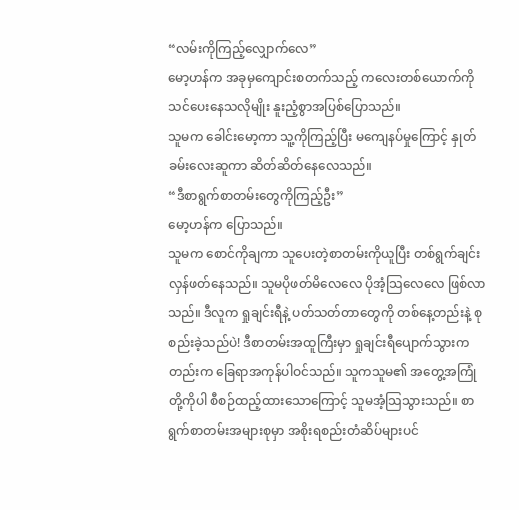“လမ်းကိုကြည့်လျှောက်လေ”
မော့ဟန်က အခုမှကျောင်းစတက်သည့် ကလေးတစ်ယောက်ကို သင်ပေးနေသလိုမျိုး နူးညံ့စွာအပြစ်ပြောသည်။
သူမက ခေါင်းမော့ကာ သူ့ကိုကြည့်ပြီး မကျေနပ်မှုကြောင့် နှုတ်ခမ်းလေးဆူကာ ဆိတ်ဆိတ်နေလေသည်။
“ဒီစာရွက်စာတမ်းတွေကိုကြည့်ဦး”
မော့ဟန်က ပြောသည်။
သူမက စောင်ကိုချကာ သူပေးတဲ့စာတမ်းကိုယူပြီး တစ်ရွက်ချင်းလှန်ဖတ်နေသည်။ သူမပိုဖတ်မိလေလေ ပိုအံ့သြလေလေ ဖြစ်လာသည်။ ဒီလူက ရှုချင်းရီနဲ့ ပတ်သတ်တာတွေကို တစ်နေ့တည်းနဲ့ စုစည်းခဲ့သည်ပဲ! ဒီစာတမ်းအထူကြီးမှာ ရှုချင်းရီပျောက်သွားကတည်းက ခြေရာအကုန်ပါဝင်သည်။ သူကသူမ၏ အတွေ့အကြုံတို့ကိုပါ စီစဉ်ထည့်ထားသောကြောင့် သူမအံ့သြသွားသည်။ စာရွက်စာတမ်းအများစုမှာ အစိုးရစည်းတံဆိပ်များပင်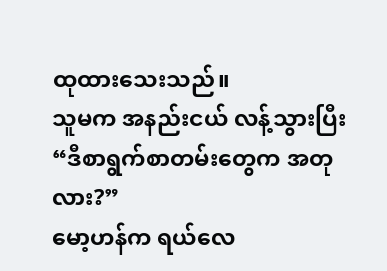ထုထားသေးသည်။
သူမက အနည်းငယ် လန့်သွားပြီး
“ဒီစာရွက်စာတမ်းတွေက အတုလား?”
မော့ဟန်က ရယ်လေ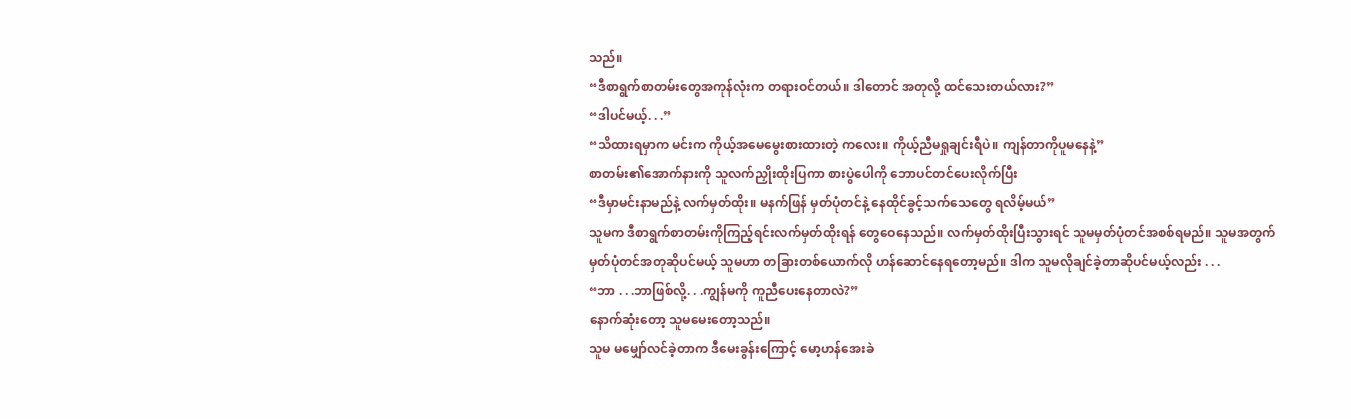သည်။
“ဒီစာရွက်စာတမ်းတွေအကုန်လုံးက တရားဝင်တယ်။ ဒါတောင် အတုလို့ ထင်သေးတယ်လား?”
“ဒါပင်မယ့်. . .”
“သိထားရမှာက မင်းက ကိုယ့်အမေမွေးစားထားတဲ့ ကလေး။ ကိုယ့်ညီမရှုချင်းရီပဲ။ ကျန်တာကိုပူမနေနဲ့”
စာတမ်း၏အောက်နားကို သူလက်ညှိုးထိုးပြကာ စားပွဲပေါကို ဘောပင်တင်ပေးလိုက်ပြီး
“ဒီမှာမင်းနာမည်နဲ့ လက်မှတ်ထိုး။ မနက်ဖြန် မှတ်ပုံတင်နဲ့ နေထိုင်ခွင့်သက်သေတွေ ရလိမ့်မယ်”
သူမက ဒီစာရွက်စာတမ်းကိုကြည့်ရင်းလက်မှတ်ထိုးရန် တွေဝေနေသည်။ လက်မှတ်ထိုးပြီးသွားရင် သူမမှတ်ပုံတင်အစစ်ရမည်။ သူမအတွက် မှတ်ပုံတင်အတုဆိုပင်မယ့် သူမဟာ တခြားတစ်ယောက်လို ဟန်ဆောင်နေရတော့မည်။ ဒါက သူမလိုချင်ခဲ့တာဆိုပင်မယ့်လည်း . . .
“ဘာ . . .ဘာဖြစ်လို့. . .ကျွန်မကို ကူညီပေးနေတာလဲ?”
နောက်ဆုံးတော့ သူမမေးတော့သည်။
သူမ မမျှော်လင်ခဲ့တာက ဒီမေးခွန်းကြောင့် မော့ဟန်အေးခဲ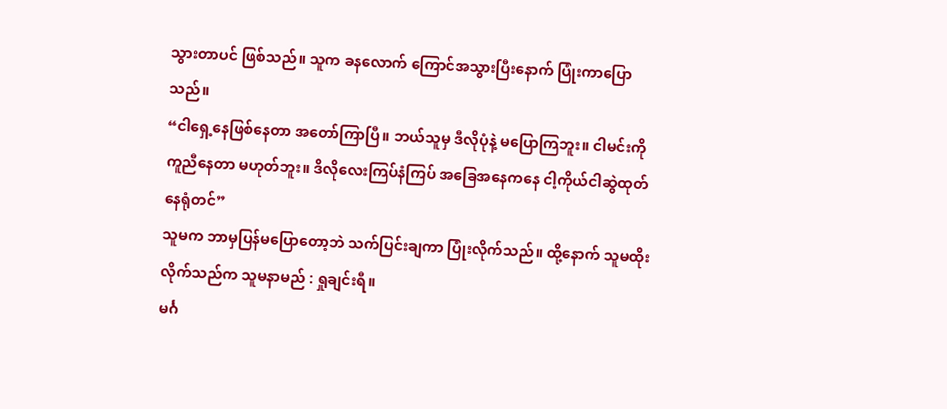သွားတာပင် ဖြစ်သည်။ သူက ခနလောက် ကြောင်အသွားပြီးနောက် ပြုံးကာပြောသည်။
“ငါရှေ့နေဖြစ်နေတာ အတော်ကြာပြီ။ ဘယ်သူမှ ဒီလိုပုံနဲ့ မပြောကြဘူး။ ငါမင်းကို ကူညီနေတာ မဟုတ်ဘူး။ ဒိလိုလေးကြပ်နံကြပ် အခြေအနေကနေ ငါ့ကိုယ်ငါဆွဲထုတ်နေရုံတင်”
သူမက ဘာမှပြန်မပြောတော့ဘဲ သက်ပြင်းချကာ ပြုံးလိုက်သည်။ ထို့နောက် သူမထိုးလိုက်သည်က သူမနာမည် : ရှုချင်းရီ။
မင်္ဂ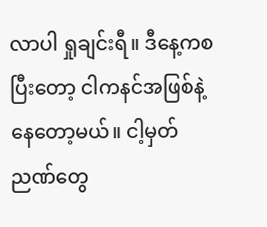လာပါ ရှုချင်းရီ။ ဒီနေ့ကစပြီးတော့ ငါကနင်အဖြစ်နဲ့ နေတော့မယ်။ ငါ့မှတ်ညဏ်တွေ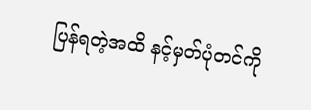ပြန်ရတဲ့အထိ နင့်မှတ်ပုံတင်ကို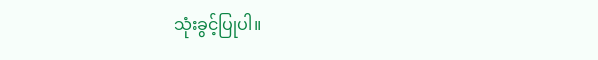သုံးခွင့်ပြုပါ။